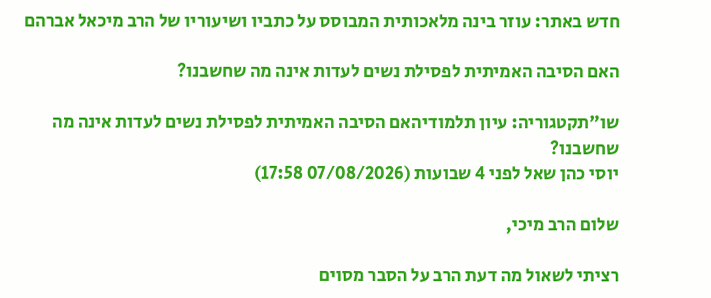חדש באתר: עוזר בינה מלאכותית המבוסס על כתביו ושיעוריו של הרב מיכאל אברהם

האם הסיבה האמיתית לפסילת נשים לעדות אינה מה שחשבנו?

שו"תקטגוריה: עיון תלמודיהאם הסיבה האמיתית לפסילת נשים לעדות אינה מה שחשבנו?
יוסי כהן שאל לפני 4 שבועות (07/08/2026 17:58)

שלום הרב מיכי,

רציתי לשאול מה דעת הרב על הסבר מסוים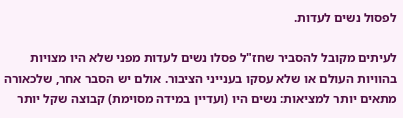לפסול נשים לעדות.

לעיתים מקובל להסביר שחז"ל פסלו נשים לעדות מפני שלא היו מצויות בהוויות העולם או שלא עסקו בענייני הציבור. אולם יש הסבר אחר, שלכאורה מתאים יותר למציאות: נשים היו (ועדיין במידה מסוימת) קבוצה שקל יותר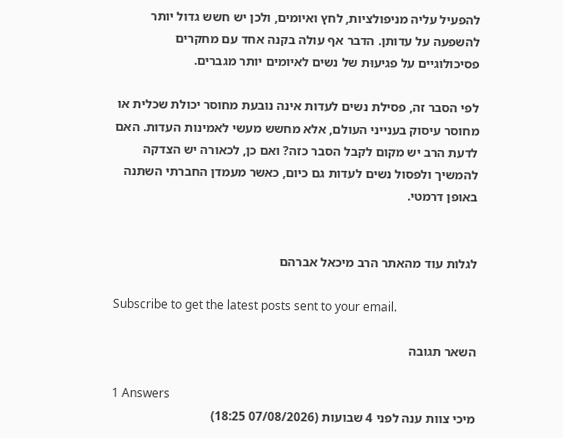להפעיל עליה מניפולציות, לחץ ואיומים, ולכן יש חשש גדול יותר להשפעה על עדותן. הדבר אף עולה בקנה אחד עם מחקרים פסיכולוגיים על פגיעוּת של נשים לאיומים יותר מגברים.

לפי הסבר זה, פסילת נשים לעדות אינה נובעת מחוסר יכולת שכלית או מחוסר עיסוק בענייני העולם, אלא מחשש מעשי לאמינות העדות. האם לדעת הרב יש מקום לקבל הסבר כזה? ואם כן, לכאורה יש הצדקה להמשיך ולפסול נשים לעדות גם כיום, כאשר מעמדן החברתי השתנה באופן דרמטי.


לגלות עוד מהאתר הרב מיכאל אברהם

Subscribe to get the latest posts sent to your email.

השאר תגובה

1 Answers
מיכי צוות ענה לפני 4 שבועות (07/08/2026 18:25)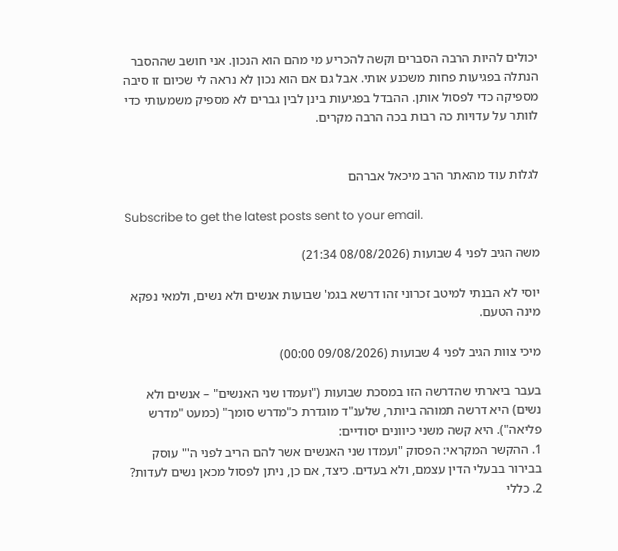יכולים להיות הרבה הסברים וקשה להכריע מי מהם הוא הנכון. אני חושב שההסבר הנתלה בפגיעות פחות משכנע אותי. אבל גם אם הוא נכון לא נראה לי שכיום זו סיבה מספיקה כדי לפסול אותן. ההבדל בפגיעות בינן לבין גברים לא מספיק משמעותי כדי לוותר על עדויות כה רבות בכה הרבה מקרים.


לגלות עוד מהאתר הרב מיכאל אברהם

Subscribe to get the latest posts sent to your email.

משה הגיב לפני 4 שבועות (08/08/2026 21:34)

יוסי לא הבנתי למיטב זכרוני זהו דרשא בגמ' שבועות אנשים ולא נשים, ולמאי נפקא מינה הטעם.

מיכי צוות הגיב לפני 4 שבועות (09/08/2026 00:00)

בעבר ביארתי שהדרשה הזו במסכת שבועות ("ועמדו שני האנשים" – אנשים ולא נשים) היא דרשה תמוהה ביותר, שלענ"ד מוגדרת כ"מדרש סומך" (כמעט "מדרש פליאה"). היא קשה משני כיוונים יסודיים:
1. ההקשר המקראי: הפסוק "ועמדו שני האנשים אשר להם הריב לפני ה'" עוסק בבירור בבעלי הדין עצמם, ולא בעדים. כיצד, אם כן, ניתן לפסול מכאן נשים לעדות?
2. כללי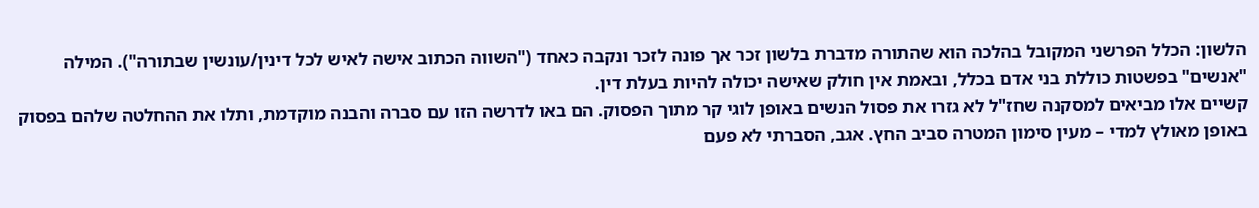הלשון: הכלל הפרשני המקובל בהלכה הוא שהתורה מדברת בלשון זכר אך פונה לזכר ונקבה כאחד ("השווה הכתוב אישה לאיש לכל דינין/עונשין שבתורה"). המילה "אנשים" בפשטות כוללת בני אדם בכלל, ובאמת אין חולק שאישה יכולה להיות בעלת דין.
קשיים אלו מביאים למסקנה שחז"ל לא גזרו את פסול הנשים באופן לוגי קר מתוך הפסוק. הם באו לדרשה הזו עם סברה והבנה מוקדמת, ותלו את ההחלטה שלהם בפסוק באופן מאולץ למדי – מעין סימון המטרה סביב החץ. אגב, הסברתי לא פעם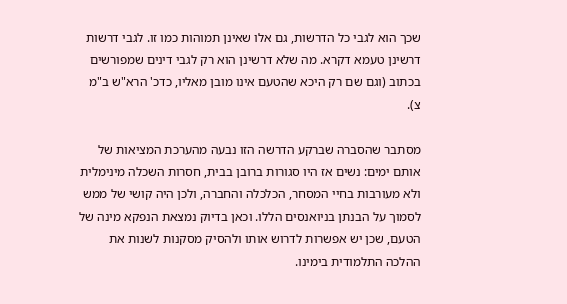שכך הוא לגבי כל הדרשות, גם אלו שאינן תמוהות כמו זו. לגבי דרשות דרשינן טעמא דקרא. מה שלא דרשינן הוא רק לגבי דינים שמפורשים בכתוב (וגם שם רק היכא שהטעם אינו מובן מאליו, כדכ' הרא"ש ב"מ צ).

מסתבר שהסברה שברקע הדרשה הזו נבעה מהערכת המציאות של אותם ימים: נשים אז היו סגורות ברובן בבית, חסרות השכלה מינימלית ולא מעורבות בחיי המסחר, הכלכלה והחברה, ולכן היה קושי של ממש לסמוך על הבנתן בניואנסים הללו. וכאן בדיוק נמצאת הנפקא מינה של הטעם, שכן יש אפשרות לדרוש אותו ולהסיק מסקנות לשנות את ההלכה התלמודית בימינו.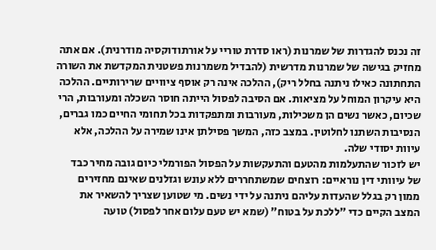זה נכנס להגדרות של שמרנות (ראו סדרת טוריי על אורתודוקסיה מודרנית). אם אתה מחזיק בגישה של שמרנות מדרשית (להבדיל משמרנות פשטנית המקדשת את השורה התחתונה כאילו ניתנה בחלל ריק), ההלכה אינה רק אוסף ציוויים שרירותיים. ההלכה היא עיקרון המוחל על מציאות. אם הסיבה לפסול הייתה חוסר השכלה ומעורבות, הרי שכיום, כאשר נשים הן משכילות, מעורבות ומתפקדות בכל תחומי החיים כמו גברים, הנסיבות השתנו לחלוטין. במצב כזה, המשך פסילתן אינו שמירה על ההלכה, אלא עיוות יסודי שלה.
יש לזכור שהתעלמות מהטעם והתעקשות על הפסול הפורמלי כיום גובה מחיר כבד של עיוותי דין נוראיים: רוצחים שמשתחררים ללא עונש וגזלנים שאינם מחזירים ממון רק בגלל שהעדות עליהם ניתנה על ידי נשים. מי שטוען שצריך להשאיר את המצב הקיים כדי "ללכת על בטוח" (שמא יש טעם עלום אחר לפסול) טועה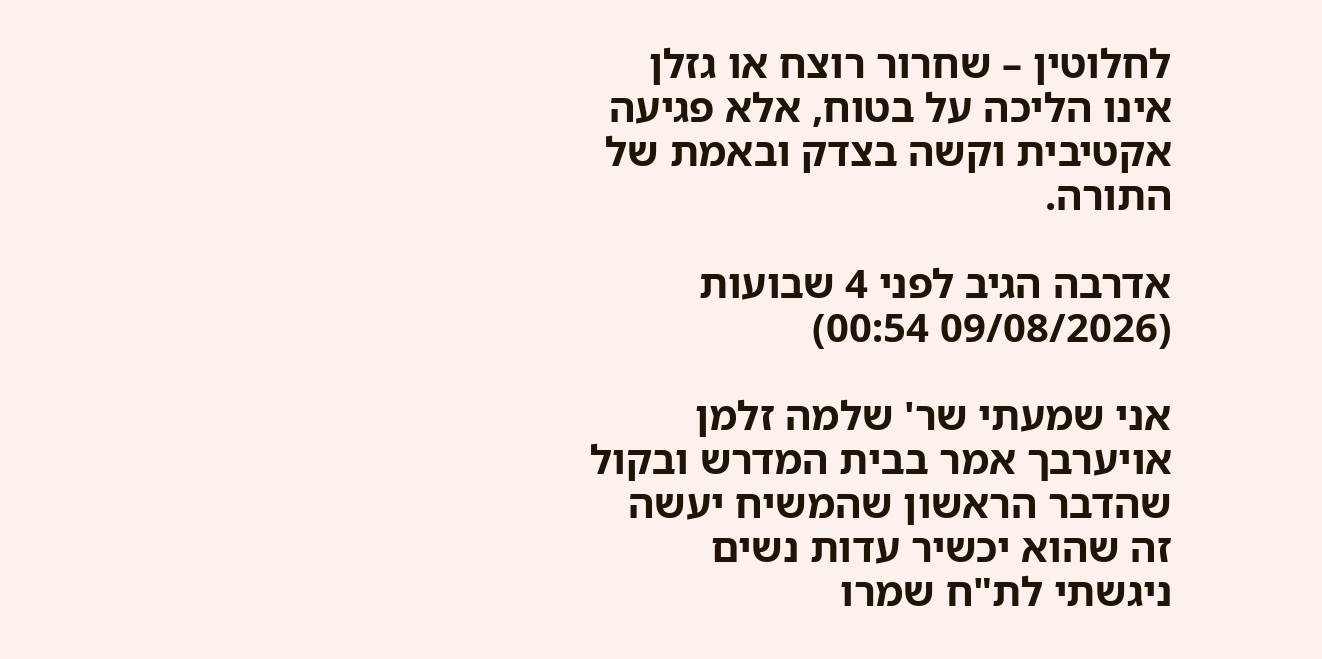לחלוטין – שחרור רוצח או גזלן אינו הליכה על בטוח, אלא פגיעה אקטיבית וקשה בצדק ובאמת של התורה.

אדרבה הגיב לפני 4 שבועות (09/08/2026 00:54)

אני שמעתי שר' שלמה זלמן אויערבך אמר בבית המדרש ובקול שהדבר הראשון שהמשיח יעשה זה שהוא יכשיר עדות נשים
ניגשתי לת"ח שמרו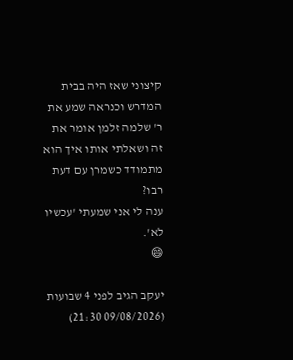קיצוני שאז היה בבית המדרש וכנראה שמע את ר' שלמה זלמן אומר את זה ושאלתי אותו איך הוא מתמודד כשמרן עם דעת רבו?
ענה לי אני שמעתי 'עכשיו לא'.
😄

יעקב הגיב לפני 4 שבועות (09/08/2026 21:30)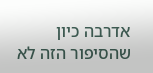אדרבה כיון שהסיפור הזה לא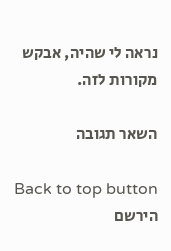נראה לי שהיה, אבקש מקורות לזה.

השאר תגובה

Back to top button
הירשם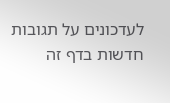לעדכונים על תגובות חדשות בדף זה